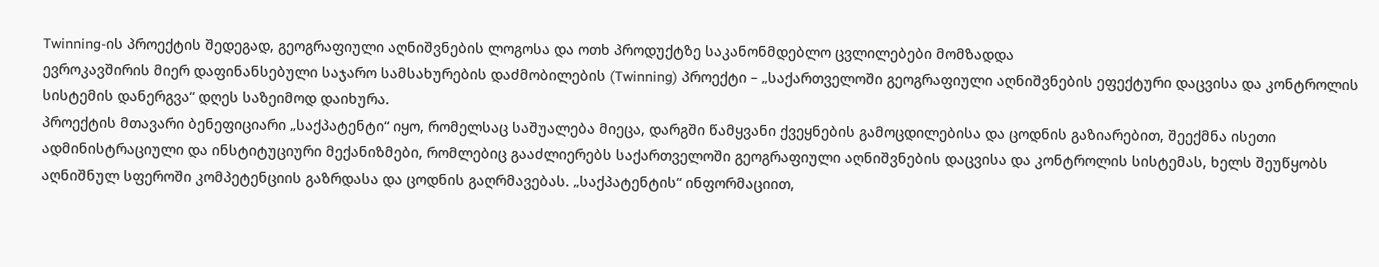Twinning-ის პროექტის შედეგად, გეოგრაფიული აღნიშვნების ლოგოსა და ოთხ პროდუქტზე საკანონმდებლო ცვლილებები მომზადდა
ევროკავშირის მიერ დაფინანსებული საჯარო სამსახურების დაძმობილების (Twinning) პროექტი – „საქართველოში გეოგრაფიული აღნიშვნების ეფექტური დაცვისა და კონტროლის სისტემის დანერგვა“ დღეს საზეიმოდ დაიხურა.
პროექტის მთავარი ბენეფიციარი „საქპატენტი“ იყო, რომელსაც საშუალება მიეცა, დარგში წამყვანი ქვეყნების გამოცდილებისა და ცოდნის გაზიარებით, შეექმნა ისეთი ადმინისტრაციული და ინსტიტუციური მექანიზმები, რომლებიც გააძლიერებს საქართველოში გეოგრაფიული აღნიშვნების დაცვისა და კონტროლის სისტემას, ხელს შეუწყობს აღნიშნულ სფეროში კომპეტენციის გაზრდასა და ცოდნის გაღრმავებას. „საქპატენტის“ ინფორმაციით,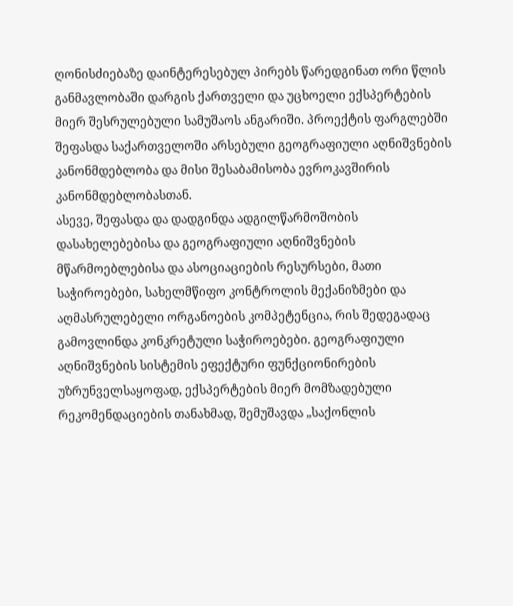ღონისძიებაზე დაინტერესებულ პირებს წარედგინათ ორი წლის განმავლობაში დარგის ქართველი და უცხოელი ექსპერტების მიერ შესრულებული სამუშაოს ანგარიში. პროექტის ფარგლებში შეფასდა საქართველოში არსებული გეოგრაფიული აღნიშვნების კანონმდებლობა და მისი შესაბამისობა ევროკავშირის კანონმდებლობასთან.
ასევე, შეფასდა და დადგინდა ადგილწარმოშობის დასახელებებისა და გეოგრაფიული აღნიშვნების მწარმოებლებისა და ასოციაციების რესურსები, მათი საჭიროებები, სახელმწიფო კონტროლის მექანიზმები და აღმასრულებელი ორგანოების კომპეტენცია, რის შედეგადაც გამოვლინდა კონკრეტული საჭიროებები. გეოგრაფიული აღნიშვნების სისტემის ეფექტური ფუნქციონირების უზრუნველსაყოფად, ექსპერტების მიერ მომზადებული რეკომენდაციების თანახმად, შემუშავდა „საქონლის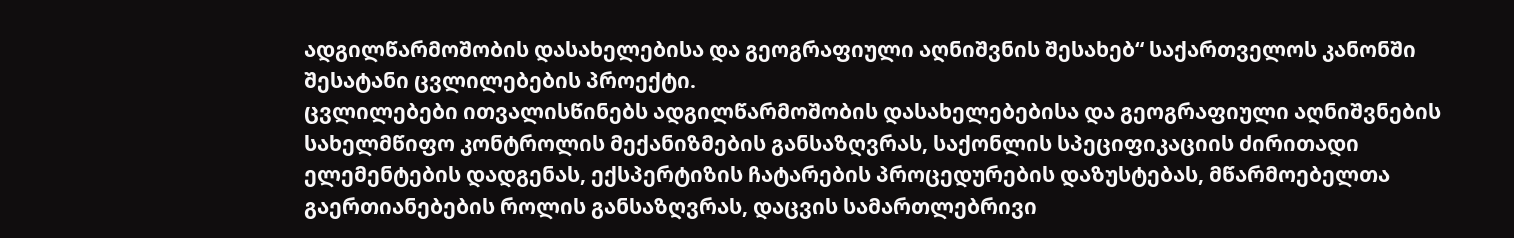ადგილწარმოშობის დასახელებისა და გეოგრაფიული აღნიშვნის შესახებ“ საქართველოს კანონში შესატანი ცვლილებების პროექტი.
ცვლილებები ითვალისწინებს ადგილწარმოშობის დასახელებებისა და გეოგრაფიული აღნიშვნების სახელმწიფო კონტროლის მექანიზმების განსაზღვრას, საქონლის სპეციფიკაციის ძირითადი ელემენტების დადგენას, ექსპერტიზის ჩატარების პროცედურების დაზუსტებას, მწარმოებელთა გაერთიანებების როლის განსაზღვრას, დაცვის სამართლებრივი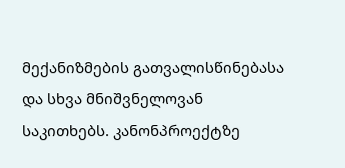მექანიზმების გათვალისწინებასა და სხვა მნიშვნელოვან საკითხებს. კანონპროექტზე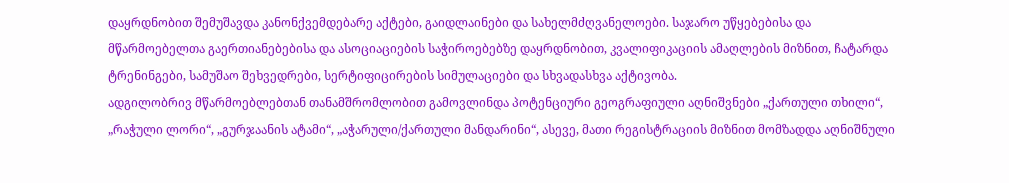დაყრდნობით შემუშავდა კანონქვემდებარე აქტები, გაიდლაინები და სახელმძღვანელოები. საჯარო უწყებებისა და მწარმოებელთა გაერთიანებებისა და ასოციაციების საჭიროებებზე დაყრდნობით, კვალიფიკაციის ამაღლების მიზნით, ჩატარდა ტრენინგები, სამუშაო შეხვედრები, სერტიფიცირების სიმულაციები და სხვადასხვა აქტივობა.
ადგილობრივ მწარმოებლებთან თანამშრომლობით გამოვლინდა პოტენციური გეოგრაფიული აღნიშვნები „ქართული თხილი“, „რაჭული ლორი“, „გურჯაანის ატამი“, „აჭარული/ქართული მანდარინი“, ასევე, მათი რეგისტრაციის მიზნით მომზადდა აღნიშნული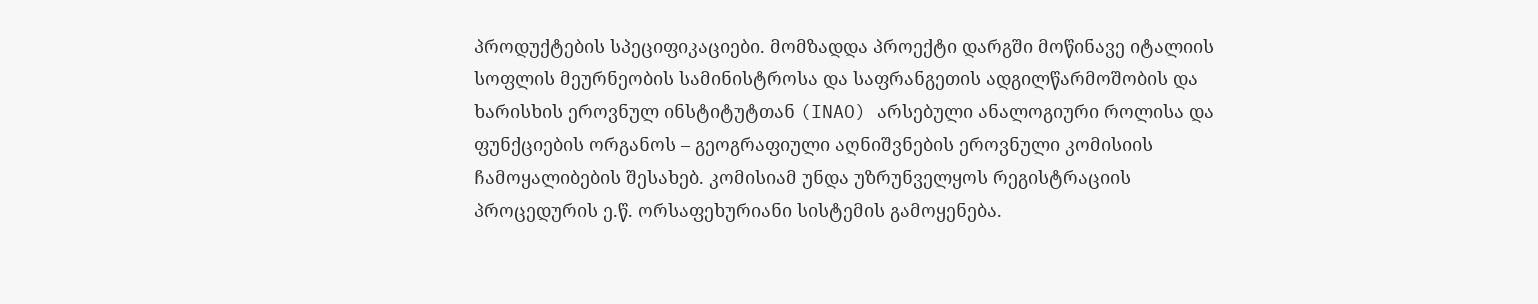პროდუქტების სპეციფიკაციები. მომზადდა პროექტი დარგში მოწინავე იტალიის სოფლის მეურნეობის სამინისტროსა და საფრანგეთის ადგილწარმოშობის და ხარისხის ეროვნულ ინსტიტუტთან (INAO) არსებული ანალოგიური როლისა და ფუნქციების ორგანოს – გეოგრაფიული აღნიშვნების ეროვნული კომისიის ჩამოყალიბების შესახებ. კომისიამ უნდა უზრუნველყოს რეგისტრაციის პროცედურის ე.წ. ორსაფეხურიანი სისტემის გამოყენება.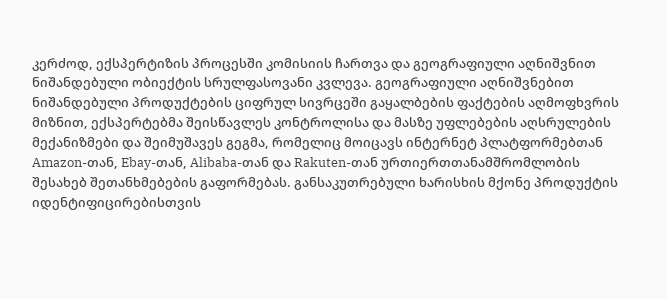კერძოდ, ექსპერტიზის პროცესში კომისიის ჩართვა და გეოგრაფიული აღნიშვნით ნიშანდებული ობიექტის სრულფასოვანი კვლევა. გეოგრაფიული აღნიშვნებით ნიშანდებული პროდუქტების ციფრულ სივრცეში გაყალბების ფაქტების აღმოფხვრის მიზნით, ექსპერტებმა შეისწავლეს კონტროლისა და მასზე უფლებების აღსრულების მექანიზმები და შეიმუშავეს გეგმა, რომელიც მოიცავს ინტერნეტ პლატფორმებთან Amazon-თან, Ebay-თან, Alibaba-თან და Rakuten-თან ურთიერთთანამშრომლობის შესახებ შეთანხმებების გაფორმებას. განსაკუთრებული ხარისხის მქონე პროდუქტის იდენტიფიცირებისთვის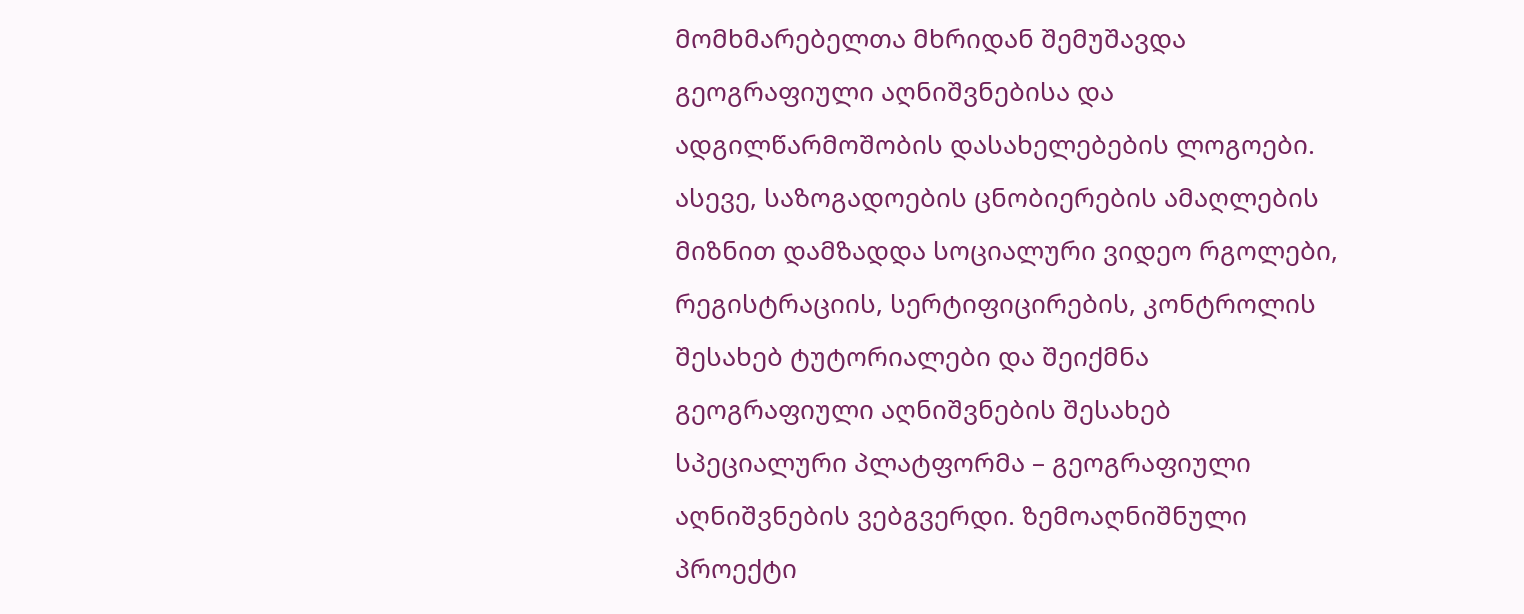მომხმარებელთა მხრიდან შემუშავდა გეოგრაფიული აღნიშვნებისა და ადგილწარმოშობის დასახელებების ლოგოები. ასევე, საზოგადოების ცნობიერების ამაღლების მიზნით დამზადდა სოციალური ვიდეო რგოლები, რეგისტრაციის, სერტიფიცირების, კონტროლის შესახებ ტუტორიალები და შეიქმნა გეოგრაფიული აღნიშვნების შესახებ სპეციალური პლატფორმა – გეოგრაფიული აღნიშვნების ვებგვერდი. ზემოაღნიშნული პროექტი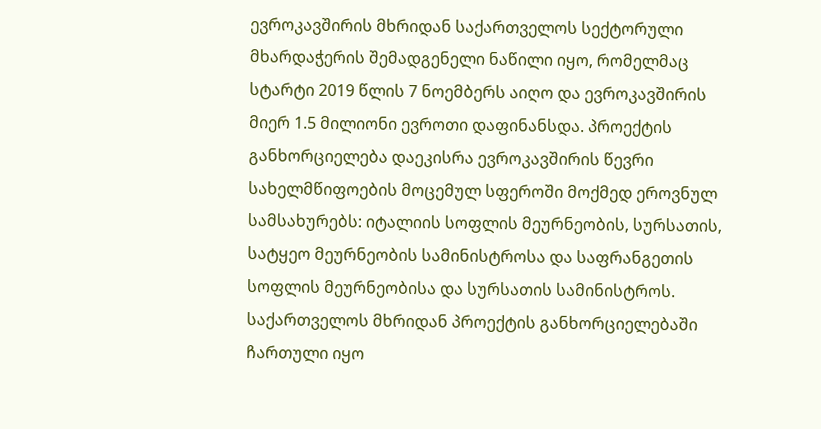ევროკავშირის მხრიდან საქართველოს სექტორული მხარდაჭერის შემადგენელი ნაწილი იყო, რომელმაც სტარტი 2019 წლის 7 ნოემბერს აიღო და ევროკავშირის მიერ 1.5 მილიონი ევროთი დაფინანსდა. პროექტის განხორციელება დაეკისრა ევროკავშირის წევრი სახელმწიფოების მოცემულ სფეროში მოქმედ ეროვნულ სამსახურებს: იტალიის სოფლის მეურნეობის, სურსათის, სატყეო მეურნეობის სამინისტროსა და საფრანგეთის სოფლის მეურნეობისა და სურსათის სამინისტროს. საქართველოს მხრიდან პროექტის განხორციელებაში ჩართული იყო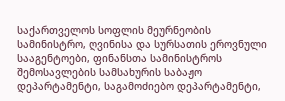საქართველოს სოფლის მეურნეობის სამინისტრო, ღვინისა და სურსათის ეროვნული სააგენტოები, ფინანსთა სამინისტროს შემოსავლების სამსახურის საბაჟო დეპარტამენტი, საგამოძიებო დეპარტამენტი,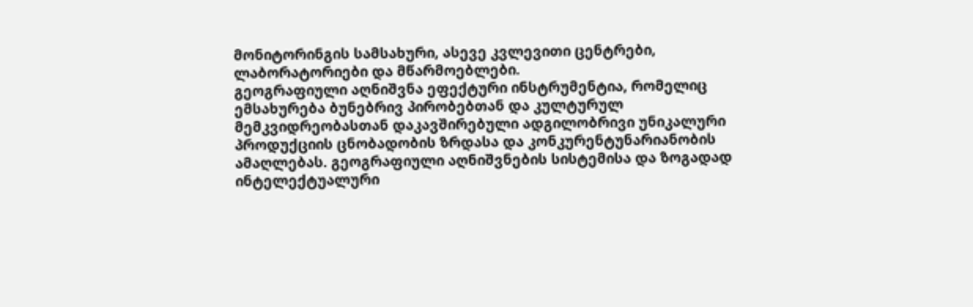მონიტორინგის სამსახური, ასევე კვლევითი ცენტრები, ლაბორატორიები და მწარმოებლები.
გეოგრაფიული აღნიშვნა ეფექტური ინსტრუმენტია, რომელიც ემსახურება ბუნებრივ პირობებთან და კულტურულ მემკვიდრეობასთან დაკავშირებული ადგილობრივი უნიკალური პროდუქციის ცნობადობის ზრდასა და კონკურენტუნარიანობის ამაღლებას. გეოგრაფიული აღნიშვნების სისტემისა და ზოგადად ინტელექტუალური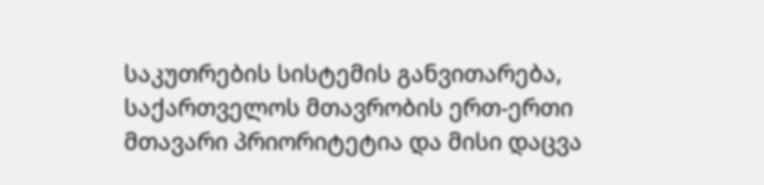საკუთრების სისტემის განვითარება, საქართველოს მთავრობის ერთ-ერთი მთავარი პრიორიტეტია და მისი დაცვა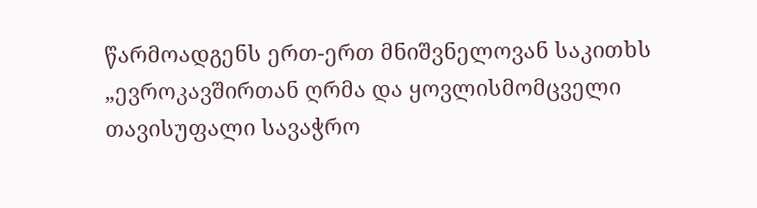წარმოადგენს ერთ-ერთ მნიშვნელოვან საკითხს „ევროკავშირთან ღრმა და ყოვლისმომცველი თავისუფალი სავაჭრო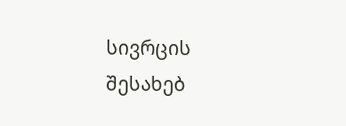სივრცის შესახებ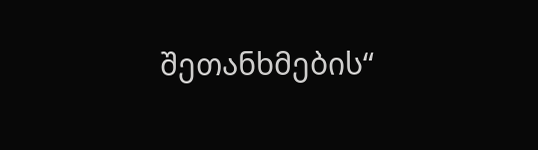შეთანხმების“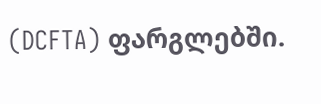(DCFTA) ფარგლებში.